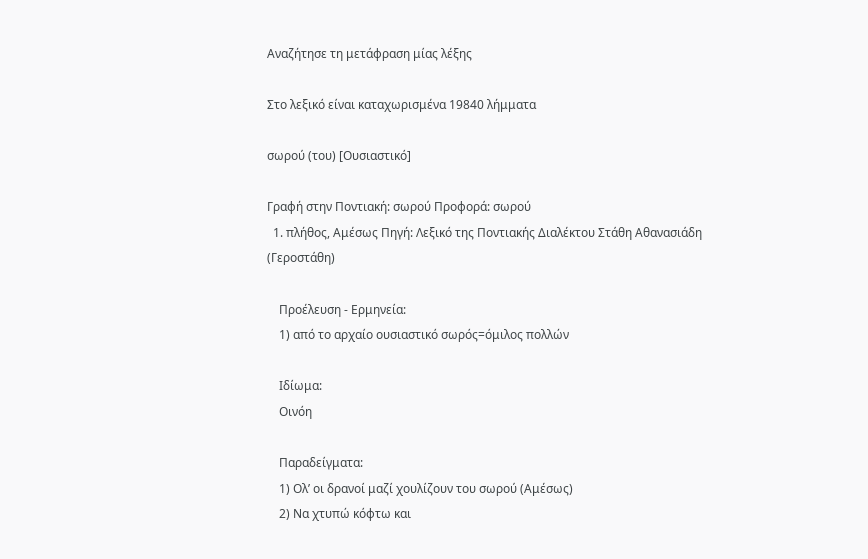Αναζήτησε τη μετάφραση μίας λέξης

Στο λεξικό είναι καταχωρισμένα 19840 λήμματα

σωρού (του) [Ουσιαστικό]

Γραφή στην Ποντιακή: σωρού Προφορά: σωρού
  1. πλήθος, Αμέσως Πηγή: Λεξικό της Ποντιακής Διαλέκτου Στάθη Αθανασιάδη (Γεροστάθη)

    Προέλευση - Ερμηνεία:
    1) από το αρχαίο ουσιαστικό σωρός=όμιλος πολλών

    Ιδίωμα:
    Οινόη

    Παραδείγματα:
    1) Ολ’ οι δρανοί μαζί χουλίζουν του σωρού (Αμέσως)
    2) Να χτυπώ κόφτω και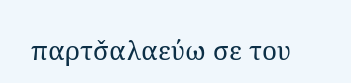παρτσ̌αλαεύω σε του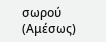σωρού (Αμέσως)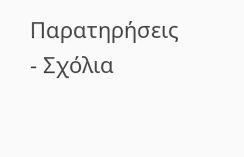Παρατηρήσεις - Σχόλια